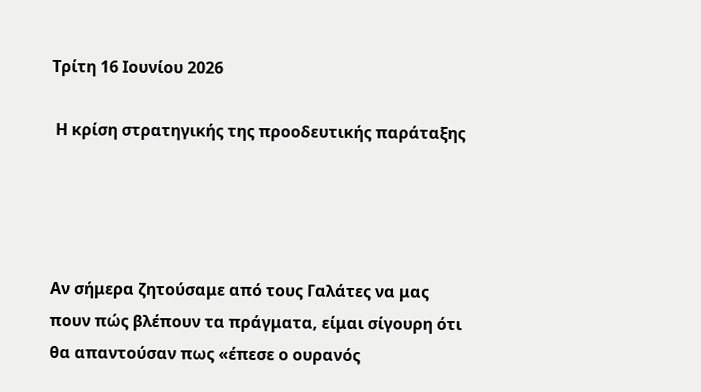Τρίτη 16 Ιουνίου 2026

 Η κρίση στρατηγικής της προοδευτικής παράταξης




Αν σήμερα ζητούσαμε από τους Γαλάτες να μας πουν πώς βλέπουν τα πράγματα, είμαι σίγουρη ότι θα απαντούσαν πως «έπεσε ο ουρανός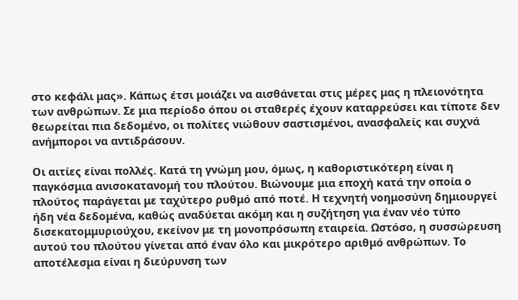στο κεφάλι μας». Κάπως έτσι μοιάζει να αισθάνεται στις μέρες μας η πλειονότητα των ανθρώπων. Σε μια περίοδο όπου οι σταθερές έχουν καταρρεύσει και τίποτε δεν θεωρείται πια δεδομένο, οι πολίτες νιώθουν σαστισμένοι, ανασφαλείς και συχνά ανήμποροι να αντιδράσουν.

Οι αιτίες είναι πολλές. Κατά τη γνώμη μου, όμως, η καθοριστικότερη είναι η παγκόσμια ανισοκατανομή του πλούτου. Βιώνουμε μια εποχή κατά την οποία ο πλούτος παράγεται με ταχύτερο ρυθμό από ποτέ. Η τεχνητή νοημοσύνη δημιουργεί ήδη νέα δεδομένα, καθώς αναδύεται ακόμη και η συζήτηση για έναν νέο τύπο δισεκατομμυριούχου, εκείνον με τη μονοπρόσωπη εταιρεία. Ωστόσο, η συσσώρευση αυτού του πλούτου γίνεται από έναν όλο και μικρότερο αριθμό ανθρώπων. Το αποτέλεσμα είναι η διεύρυνση των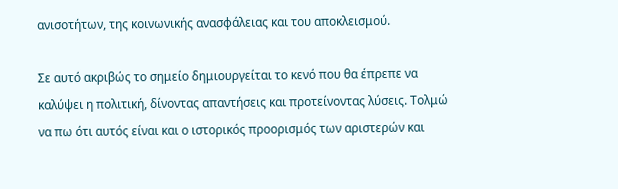ανισοτήτων, της κοινωνικής ανασφάλειας και του αποκλεισμού.

Σε αυτό ακριβώς το σημείο δημιουργείται το κενό που θα έπρεπε να καλύψει η πολιτική, δίνοντας απαντήσεις και προτείνοντας λύσεις. Τολμώ να πω ότι αυτός είναι και ο ιστορικός προορισμός των αριστερών και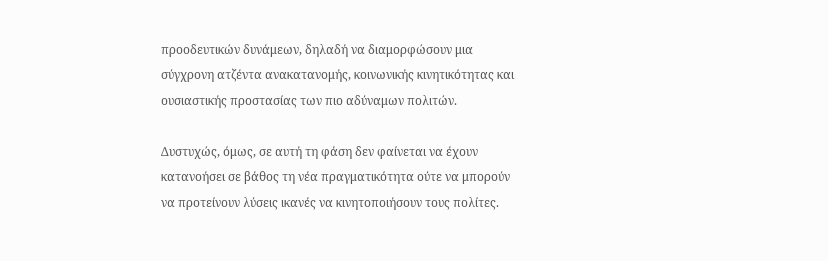προοδευτικών δυνάμεων, δηλαδή να διαμορφώσουν μια σύγχρονη ατζέντα ανακατανομής, κοινωνικής κινητικότητας και ουσιαστικής προστασίας των πιο αδύναμων πολιτών.

Δυστυχώς, όμως, σε αυτή τη φάση δεν φαίνεται να έχουν κατανοήσει σε βάθος τη νέα πραγματικότητα ούτε να μπορούν να προτείνουν λύσεις ικανές να κινητοποιήσουν τους πολίτες.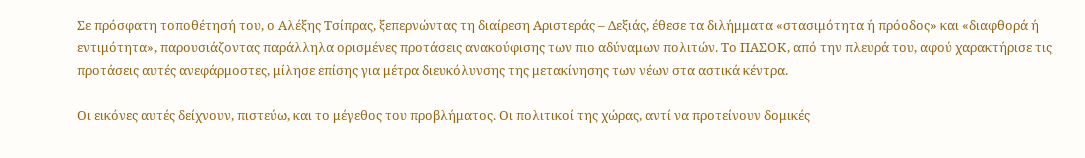Σε πρόσφατη τοποθέτησή του, ο Αλέξης Τσίπρας, ξεπερνώντας τη διαίρεση Αριστεράς – Δεξιάς, έθεσε τα διλήμματα «στασιμότητα ή πρόοδος» και «διαφθορά ή εντιμότητα», παρουσιάζοντας παράλληλα ορισμένες προτάσεις ανακούφισης των πιο αδύναμων πολιτών. Το ΠΑΣΟΚ, από την πλευρά του, αφού χαρακτήρισε τις προτάσεις αυτές ανεφάρμοστες, μίλησε επίσης για μέτρα διευκόλυνσης της μετακίνησης των νέων στα αστικά κέντρα.

Οι εικόνες αυτές δείχνουν, πιστεύω, και το μέγεθος του προβλήματος. Οι πολιτικοί της χώρας, αντί να προτείνουν δομικές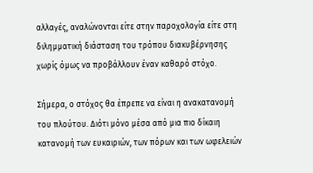αλλαγές, αναλώνονται είτε στην παροχολογία είτε στη διλημματική διάσταση του τρόπου διακυβέρνησης χωρίς όμως να προβάλλουν έναν καθαρό στόχο.

Σήμερα, ο στόχος θα έπρεπε να είναι η ανακατανομή του πλούτου. Διότι μόνο μέσα από μια πιο δίκαιη κατανομή των ευκαιριών, των πόρων και των ωφελειών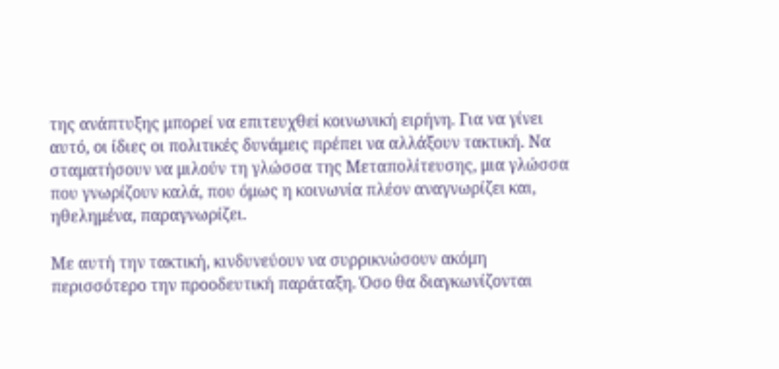της ανάπτυξης μπορεί να επιτευχθεί κοινωνική ειρήνη. Για να γίνει αυτό, οι ίδιες οι πολιτικές δυνάμεις πρέπει να αλλάξουν τακτική. Να σταματήσουν να μιλούν τη γλώσσα της Μεταπολίτευσης, μια γλώσσα που γνωρίζουν καλά, που όμως η κοινωνία πλέον αναγνωρίζει και, ηθελημένα, παραγνωρίζει.

Με αυτή την τακτική, κινδυνεύουν να συρρικνώσουν ακόμη περισσότερο την προοδευτική παράταξη. Όσο θα διαγκωνίζονται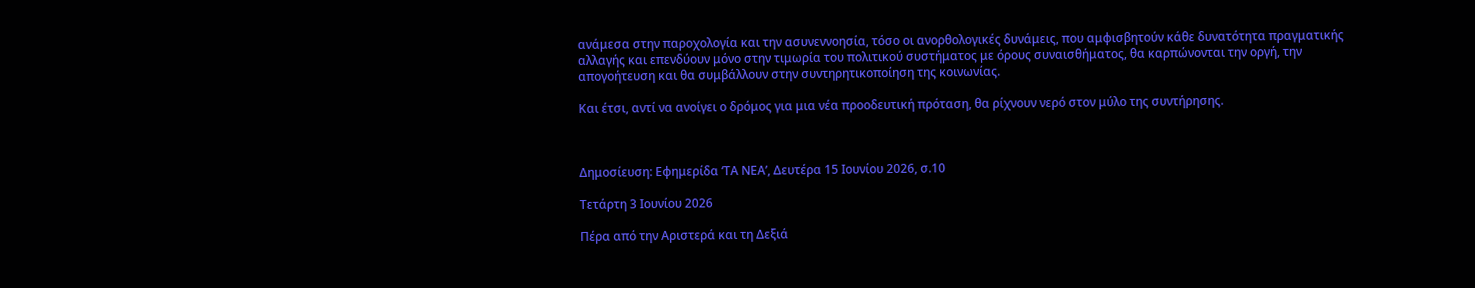ανάμεσα στην παροχολογία και την ασυνεννοησία, τόσο οι ανορθολογικές δυνάμεις, που αμφισβητούν κάθε δυνατότητα πραγματικής αλλαγής και επενδύουν μόνο στην τιμωρία του πολιτικού συστήματος με όρους συναισθήματος, θα καρπώνονται την οργή, την απογοήτευση και θα συμβάλλουν στην συντηρητικοποίηση της κοινωνίας.

Και έτσι, αντί να ανοίγει ο δρόμος για μια νέα προοδευτική πρόταση, θα ρίχνουν νερό στον μύλο της συντήρησης.



Δημοσίευση: Εφημερίδα ‘ΤΑ ΝΕΑ’, Δευτέρα 15 Ιουνίου 2026, σ.10

Τετάρτη 3 Ιουνίου 2026

Πέρα από την Αριστερά και τη Δεξιά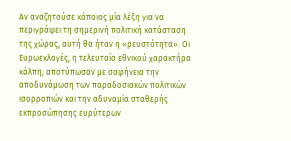Αν αναζητούσε κάποιος μία λέξη για να περιγράψει τη σημερινή πολιτική κατάσταση της χώρας, αυτή θα ήταν η «ρευστότητα». Οι Ευρωεκλογές, η τελευταία εθνικού χαρακτήρα κάλπη, αποτύπωσαν με σαφήνεια την αποδυνάμωση των παραδοσιακών πολιτικών ισορροπιών και την αδυναμία σταθερής εκπροσώπησης ευρύτερων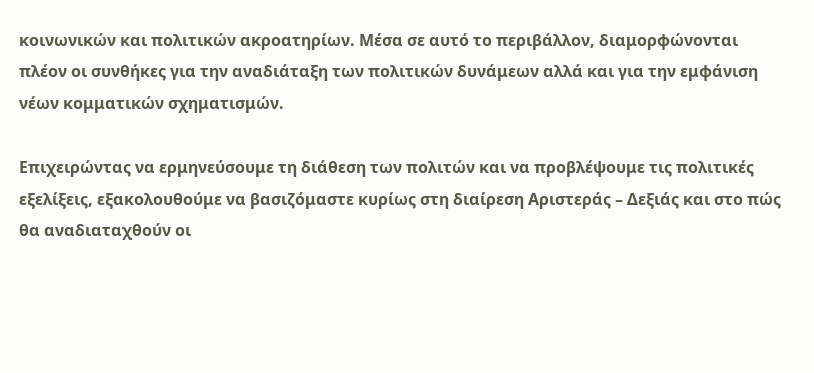κοινωνικών και πολιτικών ακροατηρίων. Μέσα σε αυτό το περιβάλλον, διαμορφώνονται πλέον οι συνθήκες για την αναδιάταξη των πολιτικών δυνάμεων αλλά και για την εμφάνιση νέων κομματικών σχηματισμών.

Επιχειρώντας να ερμηνεύσουμε τη διάθεση των πολιτών και να προβλέψουμε τις πολιτικές εξελίξεις, εξακολουθούμε να βασιζόμαστε κυρίως στη διαίρεση Αριστεράς – Δεξιάς και στο πώς θα αναδιαταχθούν οι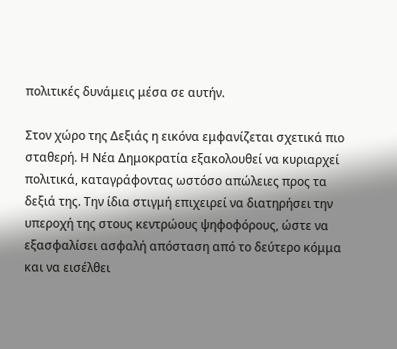πολιτικές δυνάμεις μέσα σε αυτήν.

Στον χώρο της Δεξιάς η εικόνα εμφανίζεται σχετικά πιο σταθερή. Η Νέα Δημοκρατία εξακολουθεί να κυριαρχεί πολιτικά, καταγράφοντας ωστόσο απώλειες προς τα δεξιά της. Την ίδια στιγμή επιχειρεί να διατηρήσει την υπεροχή της στους κεντρώους ψηφοφόρους, ώστε να εξασφαλίσει ασφαλή απόσταση από το δεύτερο κόμμα και να εισέλθει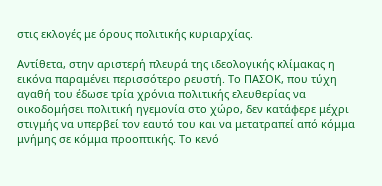στις εκλογές με όρους πολιτικής κυριαρχίας.

Αντίθετα, στην αριστερή πλευρά της ιδεολογικής κλίμακας η εικόνα παραμένει περισσότερο ρευστή. Το ΠΑΣΟΚ, που τύχη αγαθή του έδωσε τρία χρόνια πολιτικής ελευθερίας να οικοδομήσει πολιτική ηγεμονία στο χώρο, δεν κατάφερε μέχρι στιγμής να υπερβεί τον εαυτό του και να μετατραπεί από κόμμα μνήμης σε κόμμα προοπτικής. Το κενό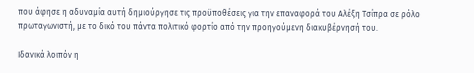που άφησε η αδυναμία αυτή δημιούργησε τις προϋποθέσεις για την επαναφορά του Αλέξη Τσίπρα σε ρόλο πρωταγωνιστή, με το δικό του πάντα πολιτικό φορτίο από την προηγούμενη διακυβέρνησή του.

Ιδανικά λοιπόν η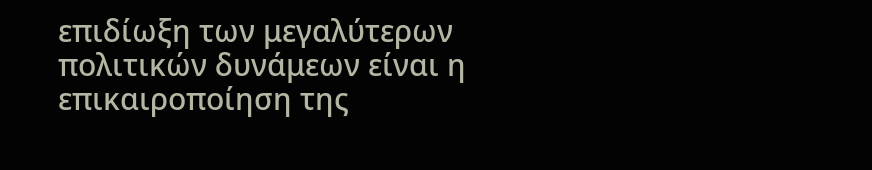επιδίωξη των μεγαλύτερων πολιτικών δυνάμεων είναι η επικαιροποίηση της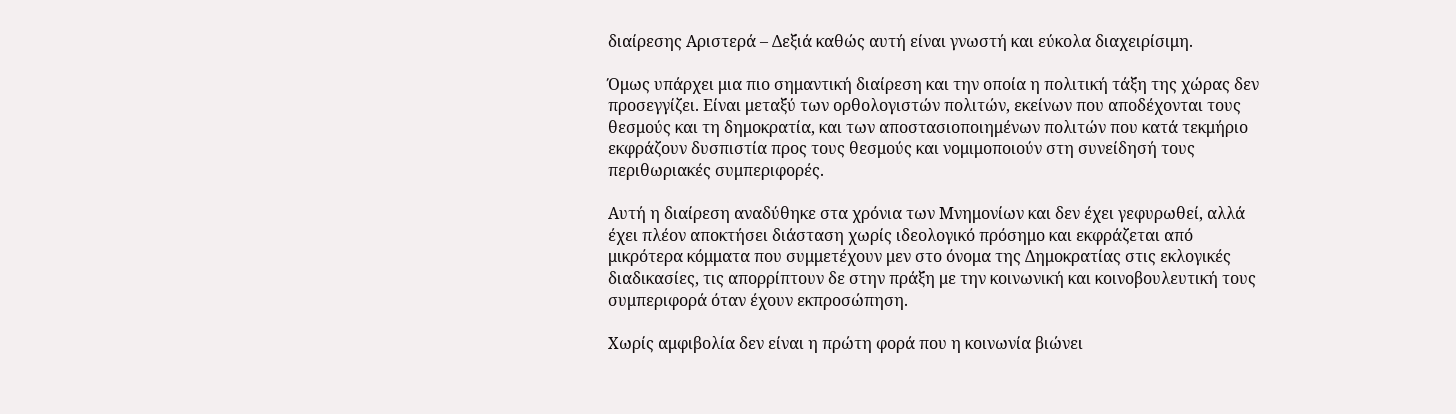διαίρεσης Αριστερά – Δεξιά καθώς αυτή είναι γνωστή και εύκολα διαχειρίσιμη.

Όμως υπάρχει μια πιο σημαντική διαίρεση και την οποία η πολιτική τάξη της χώρας δεν προσεγγίζει. Είναι μεταξύ των ορθολογιστών πολιτών, εκείνων που αποδέχονται τους θεσμούς και τη δημοκρατία, και των αποστασιοποιημένων πολιτών που κατά τεκμήριο εκφράζουν δυσπιστία προς τους θεσμούς και νομιμοποιούν στη συνείδησή τους περιθωριακές συμπεριφορές.

Αυτή η διαίρεση αναδύθηκε στα χρόνια των Μνημονίων και δεν έχει γεφυρωθεί, αλλά έχει πλέον αποκτήσει διάσταση χωρίς ιδεολογικό πρόσημο και εκφράζεται από μικρότερα κόμματα που συμμετέχουν μεν στο όνομα της Δημοκρατίας στις εκλογικές διαδικασίες, τις απορρίπτουν δε στην πράξη με την κοινωνική και κοινοβουλευτική τους συμπεριφορά όταν έχουν εκπροσώπηση.

Χωρίς αμφιβολία δεν είναι η πρώτη φορά που η κοινωνία βιώνει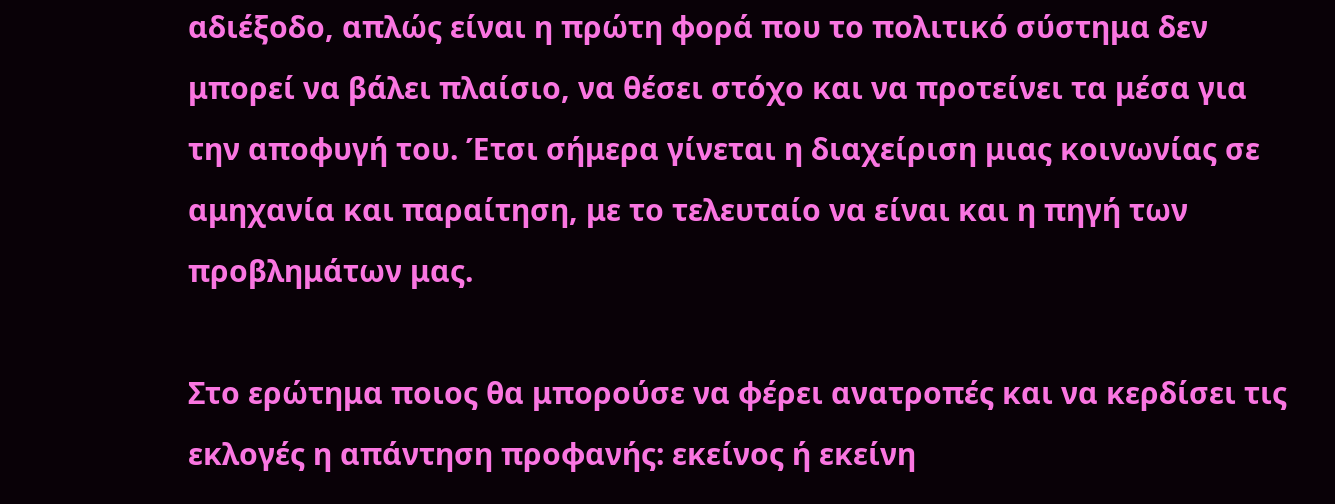αδιέξοδο, απλώς είναι η πρώτη φορά που το πολιτικό σύστημα δεν μπορεί να βάλει πλαίσιο, να θέσει στόχο και να προτείνει τα μέσα για την αποφυγή του. Έτσι σήμερα γίνεται η διαχείριση μιας κοινωνίας σε αμηχανία και παραίτηση, με το τελευταίο να είναι και η πηγή των προβλημάτων μας.

Στο ερώτημα ποιος θα μπορούσε να φέρει ανατροπές και να κερδίσει τις εκλογές η απάντηση προφανής: εκείνος ή εκείνη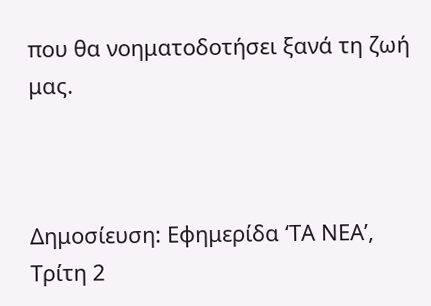που θα νοηματοδοτήσει ξανά τη ζωή μας.



Δημοσίευση: Εφημερίδα ‘ΤΑ ΝΕΑ’, Τρίτη 2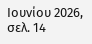Ιουνίου 2026, σελ. 14